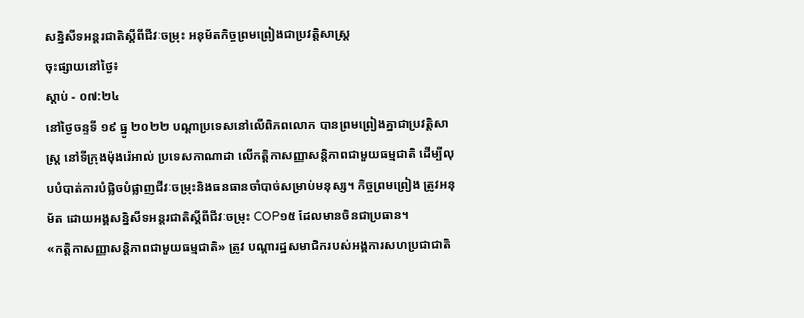សន្និសីទអន្តរជាតិស្តីពីជីវៈចម្រុះ អនុម័តកិច្ចព្រមព្រៀងជាប្រវត្តិសាស្ត្រ
ចុះផ្សាយនៅថ្ងៃ៖
ស្តាប់ - ០៧:២៤
នៅថ្ងៃចន្ទទី ១៩ ធ្នូ ២០២២ បណ្តាប្រទេសនៅលើពិភពលោក បានព្រមព្រៀងគ្នាជាប្រវត្តិសាស្ត្រ នៅទីក្រុងម៉ុងរ៉េអាល់ ប្រទេសកាណាដា លើកត្តិកាសញ្ញាសន្តិភាពជាមួយធម្មជាតិ ដើម្បីលុបបំបាត់ការបំផ្លិចបំផ្លាញជីវៈចម្រុះនិងធនធានចាំបាច់សម្រាប់មនុស្ស។ កិច្ចព្រមព្រៀង ត្រូវអនុម័ត ដោយអង្គសន្និសីទអន្តរជាតិស្តីពីជីវៈចម្រុះ COP១៥ ដែលមានចិនជាប្រធាន។
«កត្តិកាសញ្ញាសន្តិភាពជាមួយធម្មជាតិ» ត្រូវ បណ្តារដ្ឋសមាជិករបស់អង្គការសហប្រជាជាតិ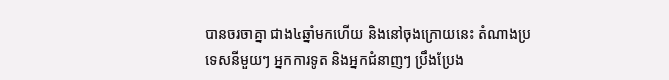បានចរចាគ្នា ជាង៤ឆ្នាំមកហើយ និងនៅចុងក្រោយនេះ តំណាងប្រទេសនីមួយៗ អ្នកការទូត និងអ្នកជំនាញៗ ប្រឹងប្រែង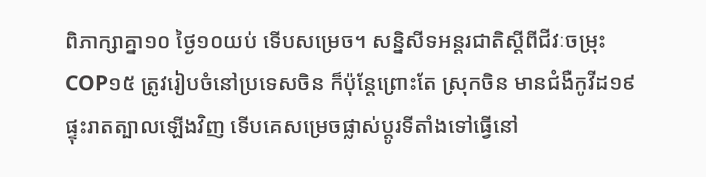ពិភាក្សាគ្នា១០ ថ្ងៃ១០យប់ ទើបសម្រេច។ សន្និសីទអន្តរជាតិស្តីពីជីវៈចម្រុះ COP១៥ ត្រូវរៀបចំនៅប្រទេសចិន ក៏ប៉ុន្តែព្រោះតែ ស្រុកចិន មានជំងឺកូវីដ១៩ ផ្ទុះរាតត្បាលឡើងវិញ ទើបគេសម្រេចផ្លាស់ប្តូរទីតាំងទៅធ្វើនៅ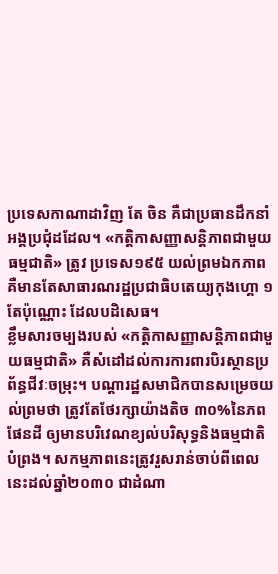ប្រទេសកាណាដាវិញ តែ ចិន គឺជាប្រធានដឹកនាំអង្គប្រជុំដដែល។ «កត្តិកាសញ្ញាសន្តិភាពជាមួយធម្មជាតិ» ត្រូវ ប្រទេស១៩៥ យល់ព្រមឯកភាព គឺមានតែសាធារណរដ្ឋប្រជាធិបតេយ្យកុងហ្គោ ១តែប៉ុណ្ណោះ ដែលបដិសេធ។
ខ្លឹមសារចម្បងរបស់ «កត្តិកាសញ្ញាសន្តិភាពជាមួយធម្មជាតិ» គឺសំដៅដល់ការការពារបិរស្ថានប្រព័ន្ធជីវៈចម្រុះ។ បណ្តារដ្ឋសមាជិកបានសម្រេចយល់ព្រមថា ត្រូវតែថែរក្សាយ៉ាងតិច ៣០%នៃភពផែនដី ឲ្យមានបរិវេណខ្យល់បរិសុទ្ធនិងធម្មជាតិបំព្រង។ សកម្មភាពនេះត្រូវរួសរាន់ចាប់ពីពេលនេះដល់ឆ្នាំ២០៣០ ជាដំណា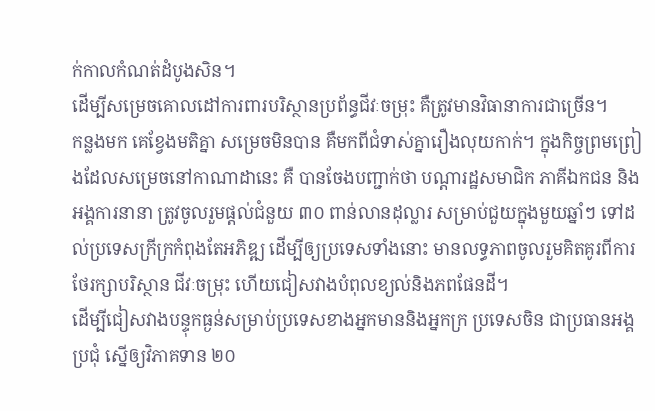ក់កាលកំណត់ដំបូងសិន។
ដើម្បីសម្រេចគោលដៅការពារបរិស្ថានប្រព័ន្ធជីវៈចម្រុះ គឺត្រូវមានវិធានាការជាច្រើន។
កន្លងមក គេខ្វែងមតិគ្នា សម្រេចមិនបាន គឺមកពីជំទាស់គ្នារឿងលុយកាក់។ ក្នុងកិច្ចព្រមព្រៀងដែលសម្រេចនៅកាណាដានេះ គឺ បានចែងបញ្ជាក់ថា បណ្តារដ្ឋសមាជិក ភាគីឯកជន និងអង្គការនានា ត្រូវចូលរួមផ្តល់ជំនួយ ៣០ ពាន់លានដុល្លារ សម្រាប់ជួយក្នុងមួយឆ្នាំៗ ទៅដល់ប្រទេសក្រីក្រកំពុងតែអភិឌ្ឍ ដើម្បីឲ្យប្រទេសទាំងនោះ មានលទ្ធភាពចូលរួមគិតគូរពីការថែរក្សាបរិស្ថាន ជីវៈចម្រុះ ហើយជៀសវាងបំពុលខ្យល់និងភពផែនដី។
ដើម្បីជៀសវាងបន្ទុកធ្ងន់សម្រាប់ប្រទេសខាងអ្នកមាននិងអ្នកក្រ ប្រទេសចិន ជាប្រធានអង្គប្រជុំ ស្នើឲ្យវិភាគទាន ២០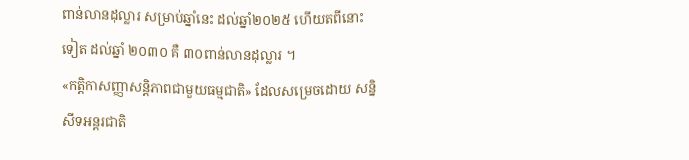ពាន់លានដុល្លារ សម្រាប់ឆ្នាំនេះ ដល់ឆ្នាំ២០២៥ ហើយតពីនោះទៀត ដល់ឆ្នាំ ២០៣០ គឺ ៣០ពាន់លានដុល្លារ ។
«កត្តិកាសញ្ញាសន្តិភាពជាមួយធម្មជាតិ» ដែលសម្រេចដោយ សន្និសីទអន្តរជាតិ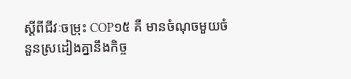ស្តីពីជីវៈចម្រុះ COP១៥ គឺ មានចំណុចមួយចំនួនស្រដៀងគ្នានឹងកិច្ច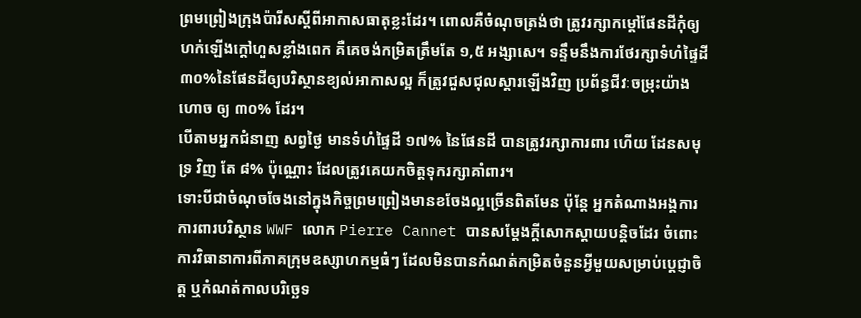ព្រមព្រៀងក្រុងប៉ារីសស្តីពីអាកាសធាតុខ្លះដែរ។ ពោលគឺចំណុចត្រង់ថា ត្រូវរក្សាកម្តៅផែនដីកុំឲ្យហក់ឡើងក្តៅហួសខ្លាំងពេក គឺគេចង់កម្រិតត្រឹមតែ ១,៥ អង្សាសេ។ ទន្ទឹមនឹងការថែរក្សាទំហំផ្ទៃដី៣០%នៃផែនដីឲ្យបរិស្ថានខ្យល់អាកាសល្អ ក៏ត្រូវជួសជុលស្តារឡើងវិញ ប្រព័ន្ធជីវៈចម្រុះយ៉ាងហោច ឲ្យ ៣០% ដែរ។
បើតាមអ្នកជំនាញ សព្វថ្ងៃ មានទំហំផ្ទៃដី ១៧% នៃផែនដី បានត្រូវរក្សាការពារ ហើយ ដែនសមុទ្រ វិញ តែ ៨% ប៉ុណ្ណោះ ដែលត្រូវគេយកចិត្តទុករក្សាគាំពារ។
ទោះបីជាចំណុចចែងនៅក្នុងកិច្ចព្រមព្រៀងមានខចែងល្អច្រើនពិតមែន ប៉ុន្តែ អ្នកតំណាងអង្គការការពារបរិស្ថាន WWF លោក Pierre Cannet បានសម្តែងក្តីសោកស្តាយបន្តិចដែរ ចំពោះការវិធានាការពីភាគក្រុមឧស្សាហកម្មធំៗ ដែលមិនបានកំណត់កម្រិតចំនួនអ្វីមួយសម្រាប់ប្តេជ្ញាចិត្ត ឬកំណត់កាលបរិច្ឆេទ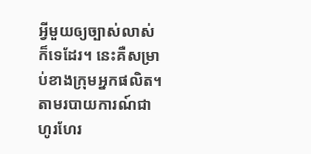អ្វីមួយឲ្យច្បាស់លាស់ ក៏ទេដែរ។ នេះគឺសម្រាប់ខាងក្រុមអ្នកផលិត។
តាមរបាយការណ៍ជាហូរហែរ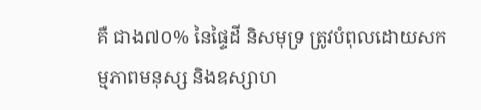គឺ ជាង៧០% នៃផ្ទៃដី និសមុទ្រ ត្រូវបំពុលដោយសកម្មភាពមនុស្ស និងឧស្សាហ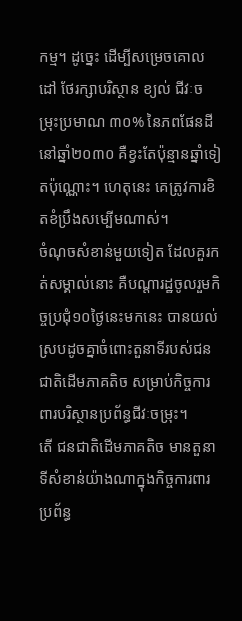កម្ម។ ដូច្នេះ ដើម្បីសម្រេចគោលដៅ ថែរក្សាបរិស្ថាន ខ្យល់ ជីវៈចម្រុះប្រមាណ ៣០% នៃភពផែនដី នៅឆ្នាំ២០៣០ គឺខ្វះតែប៉ុន្មានឆ្នាំទៀតប៉ុណ្ណោះ។ ហេតុនេះ គេត្រូវការខិតខំប្រឹងសម្បើមណាស់។
ចំណុចសំខាន់មួយទៀត ដែលគួរកត់សម្គាល់នោះ គឺបណ្តារដ្ឋចូលរួមកិច្ចប្រជុំ១០ថ្ងៃនេះមកនេះ បានយល់ស្របដូចគ្នាចំពោះតួនាទីរបស់ជនជាតិដើមភាគតិច សម្រាប់កិច្ចការពារបរិស្ថានប្រព័ន្ធជីវៈចម្រុះ។
តើ ជនជាតិដើមភាគតិច មានតួនាទីសំខាន់យ៉ាងណាក្នុងកិច្ចការពារប្រព័ន្ធ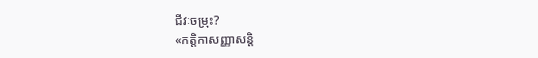ជីវៈចម្រុះ?
«កត្តិកាសញ្ញាសន្តិ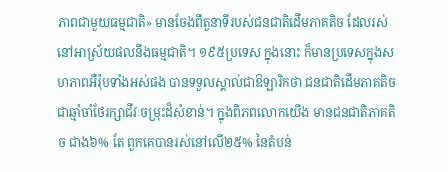ភាពជាមួយធម្មជាតិ» មានចែងពីតួនាទីរបស់ជនជាតិដើមភាគតិច ដែលរស់នៅអាស្រ័យផលនឹងធម្មជាតិ។ ១៩៥ប្រទេស ក្នុងនោះ ក៏មានប្រទេសក្នុងសហភាពអឺរ៉ុបទាំងអស់ផង បានទទួលស្គាល់ជាឱឡារិកថា ជនជាតិដើមភាគតិចជាឆ្មាំចាំថែរក្សាជីវៈចម្រុះដ៏សំខាន់។ ក្នុងពិភពលោកយើង មានជនជាតិភាគតិច ជាង៦% តែ ពួកគេបានរស់នៅលើ២៥% នៃតំបន់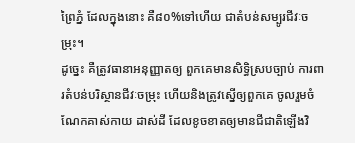ព្រៃភ្នំ ដែលក្នុងនោះ គឺ៨០%ទៅហើយ ជាតំបន់សម្បូរជីវៈចម្រុះ។
ដូច្នេះ គឺត្រូវធានាអនុញ្ញាតឲ្យ ពួកគេមានសិទ្ធិស្របច្បាប់ ការពារតំបន់បរិស្ថានជីវៈចម្រុះ ហើយនិងត្រូវស្នើឲ្យពួកគេ ចូលរួមចំណែកគាស់កាយ ដាស់ដី ដែលខូចខាតឲ្យមានជីជាតិឡើងវិ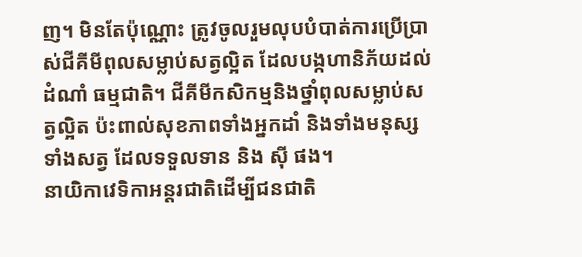ញ។ មិនតែប៉ុណ្ណោះ ត្រូវចូលរួមលុបបំបាត់ការប្រើប្រាស់ជីគីមីពុលសម្លាប់សត្វល្អិត ដែលបង្កហានិភ័យដល់ដំណាំ ធម្មជាតិ។ ជីគីមីកសិកម្មនិងថ្នាំពុលសម្លាប់សត្វល្អិត ប៉ះពាល់សុខភាពទាំងអ្នកដាំ និងទាំងមនុស្ស ទាំងសត្វ ដែលទទួលទាន និង ស៊ី ផង។
នាយិកាវេទិកាអន្តរជាតិដើម្បីជនជាតិ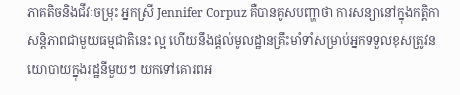ភាគតិចនិងជីវៈចម្រុះ អ្នកស្រី Jennifer Corpuz គឺបានគូសបញ្ហាថា ការសន្យានៅក្នុងកត្តិកាសន្តិភាពជាមួយធម្មជាតិនេះ ល្អ ហើយនឹងផ្តល់មូលដ្ឋានគ្រឹះមាំទាំសម្រាប់អ្នកទទួលខុសត្រូវនយោបាយក្នុងរដ្ឋនីមួយៗ យកទៅគោរពអ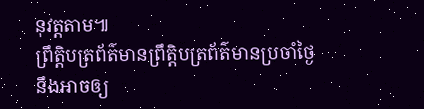នុវត្តតាម៕
ព្រឹត្តិបត្រព័ត៌មានព្រឹត្តិបត្រព័ត៌មានប្រចាំថ្ងៃនឹងអាចឲ្យ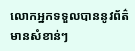លោកអ្នកទទួលបាននូវព័ត៌មានសំខាន់ៗ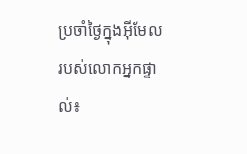ប្រចាំថ្ងៃក្នុងអ៊ីមែលរបស់លោកអ្នកផ្ទាល់៖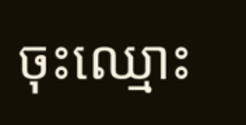ចុះឈ្មោះ